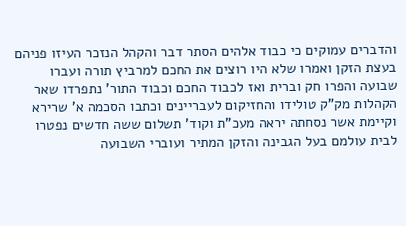והדברים עמוקים כי כבוד אלהים הסתר דבר והקהל הנזכר העיזו פניהם בעצת הזקן ואמרו שלא היו רוצים את החכם למרביץ תורה ועברו שבועה והפרו חק וברית ואז לכבוד החכם וכבוד התור' נתפרדו שאר הקהלות מק"ק טולידו והחזיקום לעבריינים וכתבו הסכמה א' שרירא וקיימת אשר נסחתה יראה מעכ"ת וקוד' תשלום ששה חדשים נפטרו לבית עולמם בעל הגבינה והזקן המתיר ועוברי השבועה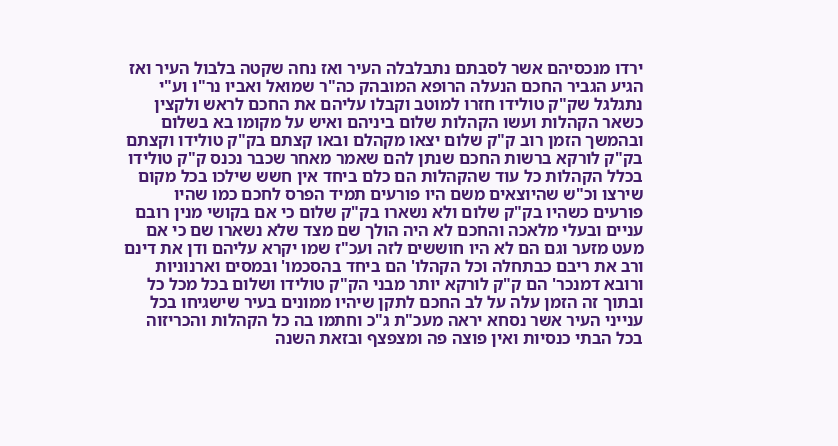ירדו מנכסיהם אשר לסבתם נתבלבלה העיר ואז נחה שקטה בלבול העיר ואז הגיע הגביר החכם הנעלה הרופא המובהק כה"ר שמואל ואביו נר"ו וע"י נתגלגל שק"ק טולידו חזרו למוטב וקבלו עליהם את החכם לראש ולקצין כשאר הקהלות ועשו הקהלות שלום ביניהם ואיש על מקומו בא בשלום ובהמשך הזמן רוב ק"ק שלום יצאו מקהלם ובאו קצתם בק"ק טולידו וקצתם בק"ק לורקא ברשות החכם שנתן להם שאמר מאחר שכבר נכנס ק"ק טולידו בכלל הקהלות כל עוד שהקהלות הם כלם ביחד אין חשש שילכו בכל מקום שירצו וכ"ש שהיוצאים משם היו פורעים תמיד הפרס לחכם כמו שהיו פורעים כשהיו בק"ק שלום ולא נשארו בק"ק שלום כי אם בקושי מנין רובם עניים ובעלי מלאכה והחכם לא היה הולך שם מצד שלא נשארו שם כי אם מעט מזער וגם הם לא היו חוששים לזה ועכ"ז שמו יקרא עליהם ודן את דינם ורב את ריבם כבתחלה וכל הקהלו' הם ביחד בהסכמו' ובמסים וארנוניות ורובא דמנכר' הם ק"ק לורקא יותר מבני הק"ק טולידו ושלום בכל מכל כל ובתוך זה הזמן עלה על לב החכם לתקן שיהיו ממונים בעיר שישגיחו בכל ענייני העיר אשר נסחא יראה מעכ"ת ג"כ וחתמו בה כל הקהלות והכריזוה בכל הבתי כנסיות ואין פוצה פה ומצפצף ובזאת השנה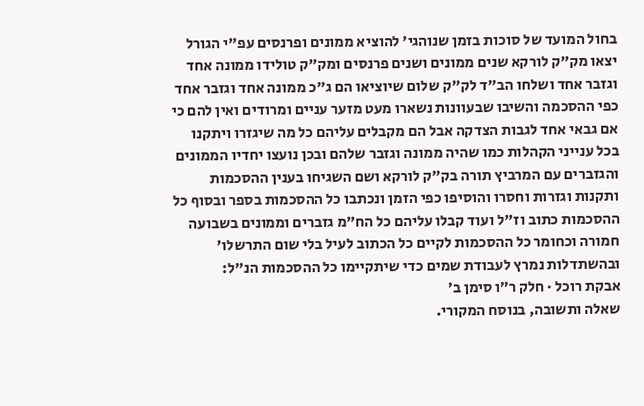בחול המועד של סוכות בזמן שנוהגי' להוציא ממונים ופרנסים עפ"י הגורל יצאו מק"ק לורקא שנים ממונים ושנים פרנסים ומק"ק טולידו ממונה אחד וגזבר אחד ושלחו הב"ד לק"ק שלום שיוציאו הם ג"כ ממונה אחד וגזבר אחד כפי ההסכמה והשיבו שבעוונות נשארו מעט מזער עניים ומרודים ואין להם כי אם גבאי אחד לגבות הצדקה אבל הם מקבלים עליהם כל מה שיגזרו ויתקנו בכל ענייני הקהלות כמו שהיה ממונה וגזבר שלהם ובכן נועצו יחדיו הממונים והגזברים עם המרביץ תורה בק"ק לורקא ושם השגיחו בענין ההסכמות ותקנות וגזרות וחסרו והוסיפו כפי הזמן ונכתבו כל ההסכמות בספר ובסוף כל ההסכמות כתוב וז"ל ועוד קבלו עליהם כל הח"מ גזברים וממונים בשבועה חמורה וכחומר כל ההסכמות לקיים כל הכתוב לעיל בלי שום התרשלו' ובהשתדלות נמרץ לעבודת שמים כדי שיתקיימו כל ההסכמות הנ"ל:
אבקת רוכל · חלק ר״ו סימן ב׳
שאלה ותשובה, בנוסח המקורי.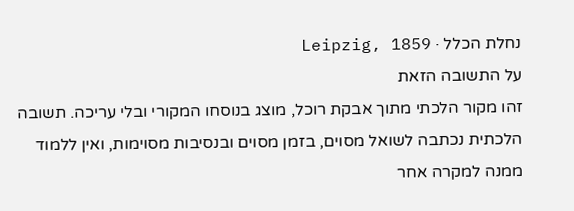נחלת הכלל · Leipzig, 1859
על התשובה הזאת
זהו מקור הלכתי מתוך אבקת רוכל, מוצג בנוסחו המקורי ובלי עריכה. תשובה הלכתית נכתבה לשואל מסוים, בזמן מסוים ובנסיבות מסוימות, ואין ללמוד ממנה למקרה אחר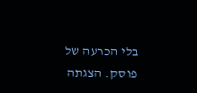בלי הכרעה של פוסק. הצגתה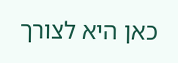כאן היא לצורך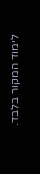לימוד המקור בלבד.